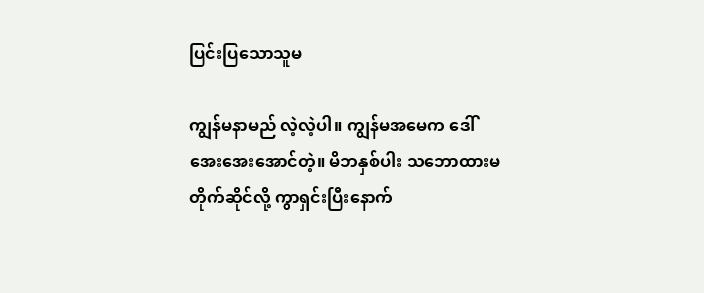ပြင်းပြသောသူမ

ကျွန်မနာမည် လဲ့လဲ့ပါ။ ကျွန်မအမေက ဒေါ်အေးအေးအောင်တဲ့။ မိဘနှစ်ပါး သဘောထားမတိုက်ဆိုင်လို့ ကွာရှင်းပြီးနောက်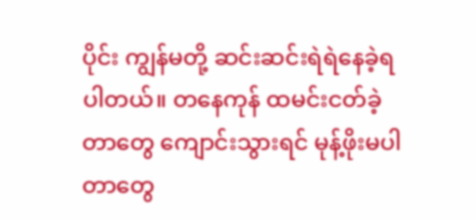ပိုင်း ကျွန်မတို့ ဆင်းဆင်းရဲရဲနေခဲ့ရပါတယ်။ တနေကုန် ထမင်းငတ်ခဲ့တာတွေ ကျောင်းသွားရင် မုန့်ဖိုးမပါတာတွေ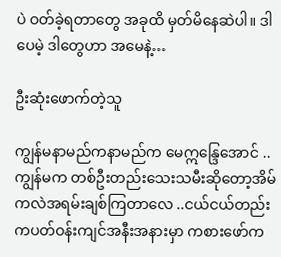ပဲ ဝတ်ခဲ့ရတာတွေ အခုထိ မှတ်မိနေဆဲပါ။ ဒါပေမဲ့ ဒါတွေဟာ အမေနဲ့…

ဦးဆုံးဖောက်တဲ့သူ

ကျွန်မနာမည်ကနာမည်က မေဣန္ဒြေအောင် .. ကျွန်မက တစ်ဦးတည်းသေးသမီးဆိုတော့အိမ်ကလဲအရမ်းချစ်ကြတာလေ ..ငယ်ငယ်တည်းကပတ်ဝန်းကျင်အနီးအနားမှာ ကစားဖော်က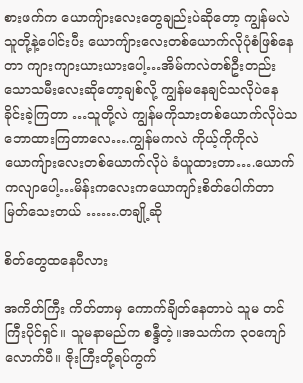စားဖက်က ယောကျ်ားလေးတွေချည်းပဲဆိုတော့ ကျွန်မလဲသူတို့နဲ့ပေါင်းပီး ယောကျ်ားလေးတစ်ယောက်လိုပုံစံဖြစ်နေတာ ကျားကျားယားယားပေါ့…အိမ်ကလဲတစ်ဦးတည်းသောသမီးလေးဆိုတော့ချစ်လို့ ကျွန်မနေချင်သလိုပဲနေခိုင်းခဲ့ကြတာ …သူတို့လဲ ကျွန်မကိုသားတစ်ယောက်လိုပဲသဘောထားကြတာလေ….ကျွန်မကလဲ ကိုယ့်ကိုကိုလဲ ယောကျ်ားလေးတစ်ယောက်လိုပဲ ခံယူထားတာ….ယောက်ကလျာပေါ့…မိန်းကလေးကယောကျာ်းစိတ်ပေါက်တာ မြတ်သေးတယ် …….တချို့ဆို

စိတ်တွေထနေပီလား

အကိတ်ကြီး ကိတ်တာမှ ကောက်ချိတ်နေတာပဲ သူမ တင်ကြီးပိုင်ရှင်။ သူမနာမည်က စန္ဒီတဲ့။အသက်က ၃ဝကျော်လောက်ပီ။ ဇိုးကြီးတို့ရပ်ကွက်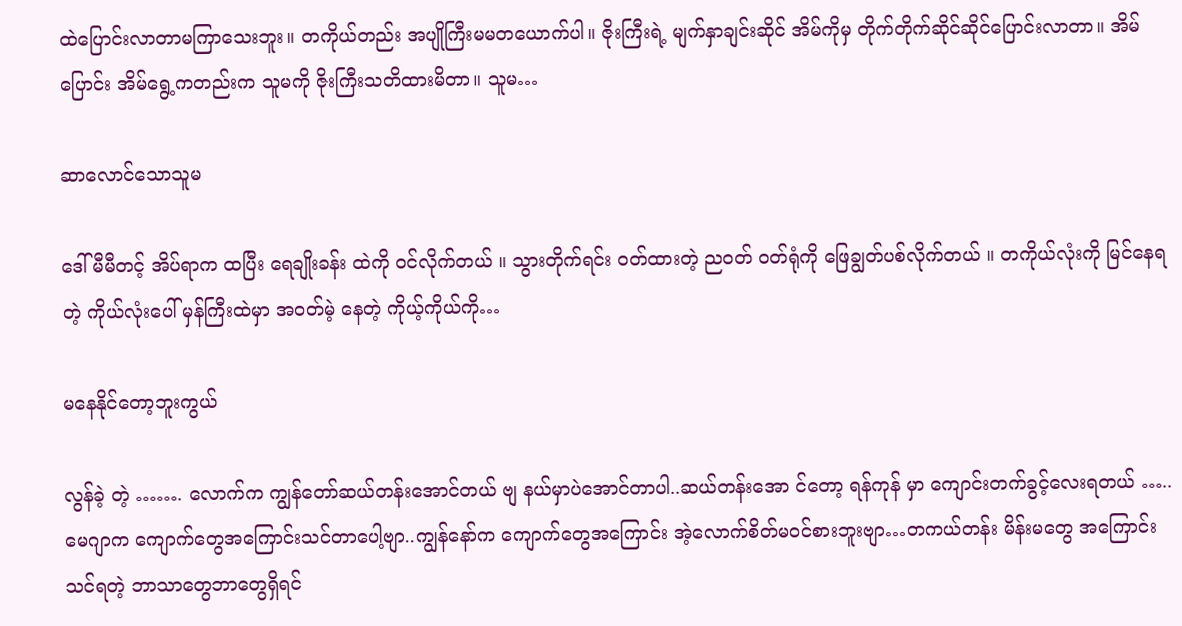ထဲပြောင်းလာတာမကြာသေးဘူး။ တကိုယ်တည်း အပျိုကြီးမမတယောက်ပါ။ ဇိုးကြီးရဲ့ မျက်နှာချင်းဆိုင် အိမ်ကိုမှ တိုက်တိုက်ဆိုင်ဆိုင်ပြောင်းလာတာ။ အိမ်ပြောင်း အိမ်ရွေ့ကတည်းက သူမကို ဇိုးကြီးသတိထားမိတာ။ သူမ…

ဆာလောင်သောသူမ

ဒေါ်မီမီတင့် အိပ်ရာက ထပြီး ရေချိုးခန်း ထဲကို ဝင်လိုက်တယ် ။ သွားတိုက်ရင်း ဝတ်ထားတဲ့ ညဝတ် ဝတ်ရုံကို ဖြေချွတ်ပစ်လိုက်တယ် ။ တကိုယ်လုံးကို မြင်နေရတဲ့ ကိုယ်လုံးပေါ် မှန်ကြီးထဲမှာ အဝတ်မဲ့ နေတဲ့ ကိုယ့်ကိုယ်ကို…

မနေနိုင်တော့ဘူးကွယ်

လွန်ခဲ့ တဲ့ ……. လောက်က ကျွန်တော်ဆယ်တန်းအောင်တယ် ဗျ နယ်မှာပဲအောင်တာပါ..ဆယ်တန်းအော င်တော့ ရန်ကုန် မှာ ကျောင်းတက်ခွင့်လေးရတယ် ….. မေဂျာက ကျောက်တွေအကြောင်းသင်တာပေါ့ဗျာ..ကျွန်နော်က ကျောက်တွေအကြောင်း အဲ့လောက်စိတ်မဝင်စားဘူးဗျာ…တကယ်တန်း မိန်းမတွေ အကြောင်းသင်ရတဲ့ ဘာသာတွေဘာတွေရှိရင်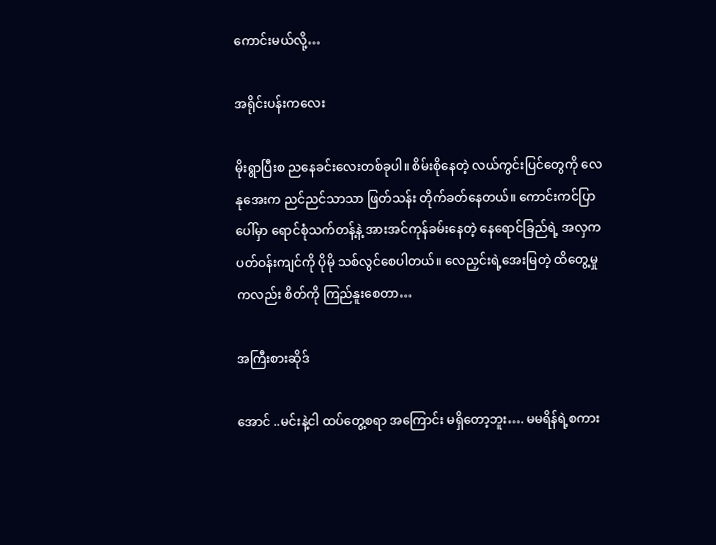ကောင်းမယ်လို့…

အရိုင်းပန်းကလေး

မိုးရွာပြီးစ ညနေခင်းလေးတစ်ခုပါ။ စိမ်းစိုနေတဲ့ လယ်ကွင်းပြင်တွေကို လေနုအေးက ညင်ညင်သာသာ ဖြတ်သန်း တိုက်ခတ်နေတယ်။ ကောင်းကင်ပြာပေါ်မှာ ရောင်စုံသက်တန့်နဲ့ အားအင်ကုန်ခမ်းနေတဲ့ နေရောင်ခြည်ရဲ့ အလှက ပတ်ဝန်းကျင်ကို ပိုမို သစ်လွင်စေပါတယ်။ လေညှင်းရဲ့အေးမြတဲ့ ထိတွေ့မှုကလည်း စိတ်ကို ကြည်နူးစေတာ…

အကြီးစားဆိုဒ်

အောင် ..မင်းနဲ့ငါ ထပ်တွေ့စရာ အကြောင်း မရှိတော့ဘူး…. မမရိန်ရဲ့စကား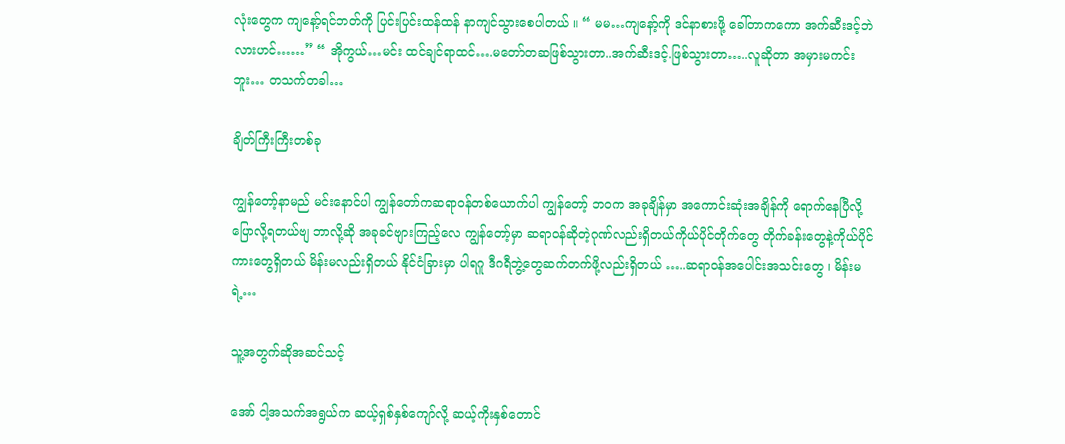လုံးတွေက ကျနော့်ရင်ဘတ်ကို ပြင်းပြင်းထန်ထန် နာကျင်သွားစေပါတယ် ။ “ မမ…ကျနော့်ကို ဒင်နာစားဖို့ ခေါ်တာကကော အက်ဆီးဒင့်ဘဲလားဟင်……” “ အိုကွယ်…မင်း ထင်ချင်ရာထင်….မတော်တဆဖြစ်သွားတာ..အက်ဆီးဒင့်.ဖြစ်သွားတာ…..လူဆိုတာ အမှားမကင်းဘူး… တသက်တခါ…

ချိတ်ကြီးကြီးတစ်ခု

ကျွန်တော့်နာမည် မင်းနောင်ပါ ကျွန်တော်ကဆရာဝန်တစ်ယောက်ပါ ကျွန်တော့် ဘဝက အခုချိန်မှာ အကောင်းဆုံးအချိန်ကို ရောက်နေပြီလို့ပြောလို့ရတယ်ဗျ ဘာလို့ဆို အခုခင်ဗျားကြည့်လေ ကျွန်တော့်မှာ ဆရာဝန်ဆိုတဲ့ဂုဏ်လည်းရှိတယ်ကိုယ်ပိုင်တိုက်တွေ တိုက်ခန်းတွေနဲ့ကိုယ်ပိုင်ကားတွေရှိတယ် မိန်းမလည်းရှိတယ် နိုင်ငံခြားမှာ ပါရဂူ ဒီဂရီဘွဲ့တွေဆက်တက်ဖို့လည်းရှိတယ် …..ဆရာဝန်အပေါင်းအသင်းတွေ ၊ မိန်းမရဲ့…

သူ့အတွက်ဆိုအဆင်သင့်

အော် ငါ့အသက်အရွယ်က ဆယ့်ရှစ်နှစ်ကျော်လို့ ဆယ့်ကိုးနှစ်တောင်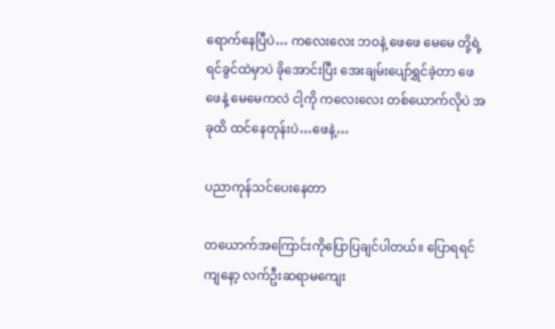ရောက်နေပြီပဲ… ကလေးလေး ဘဝနဲ့ ဖေဖေ မေမေ တို့ရဲ့ ရင်ခွင်ထဲမှာပဲ ခိုအောင်းပြီး အေးချမ်းပျော်ရွှင်ခဲ့တာ ဖေဖေနဲ့ မေမေကလဲ ငါ့ကို ကလေးလေး တစ်ယောက်လိုပဲ အခုထိ ထင်နေတုန်းပဲ…ဖေနဲ့…

ပညာကုန်သင်ပေးနေတာ

တယောက်အကြောင်းကိုပြောပြချင်ပါတယ်။ ပြောရရင် ကျနော့ လက်ဦးဆရာမကျေး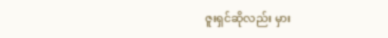ဇူးရှင်ဆိုလည်း မှား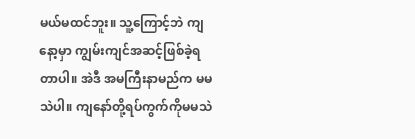မယ်မထင်ဘူး။ သူ့ကြောင့်ဘဲ ကျနော့မှာ ကျွမ်းကျင်အဆင့်ဖြစ်ခဲ့ရတာပါ။ အဲဒီ အမကြီးနာမည်က မမသဲပါ။ ကျနော်တို့ရပ်ကွက်ကိုမမသဲ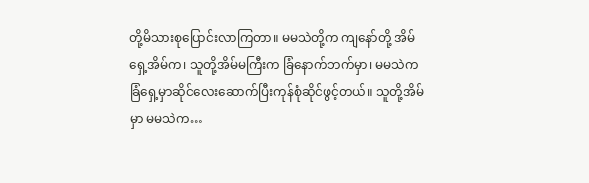တို့မိသားစုပြောင်းလာကြတာ။ မမသဲတို့က ကျနော်တို့ အိမ်ရှေ့အိမ်က၊ သူတို့အိမ်မကြီးက ခြံနောက်ဘက်မှာ၊ မမသဲကခြံရှေ့မှာဆိုင်လေးဆောက်ပြီးကုန်စုံဆိုင်ဖွင့်တယ်။ သူတို့အိမ်မှာ မမသဲက…